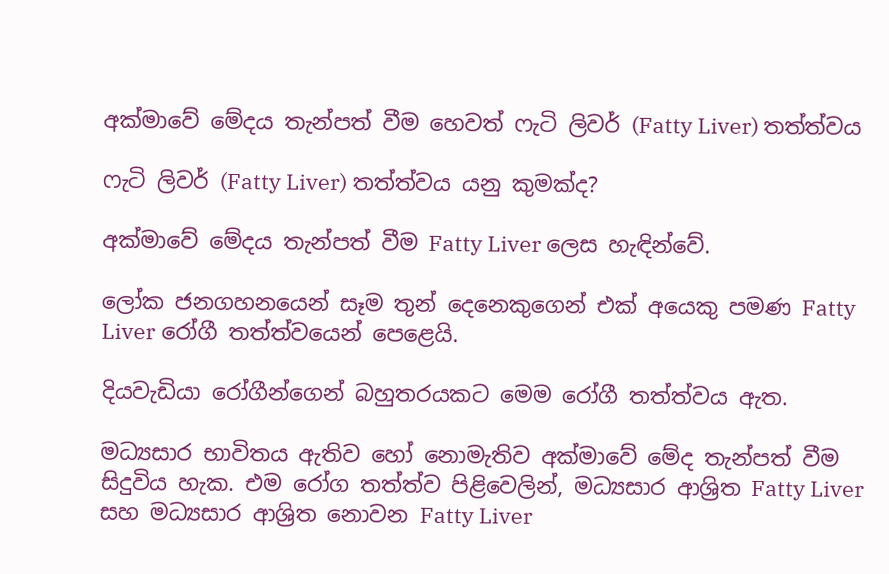අක්මාවේ මේදය තැන්පත් වීම හෙවත් ෆැටි ලිවර් (Fatty Liver) තත්ත්වය

ෆැටි ලිවර් (Fatty Liver) තත්ත්වය යනු කුමක්ද?

අක්මාවේ මේදය තැන්පත් වීම Fatty Liver ලෙස හැඳින්වේ.

ලෝක ජනගහනයෙන් සෑම තුන් දෙනෙකුගෙන් එක් අයෙකු පමණ Fatty Liver රෝගී තත්ත්වයෙන් පෙළෙයි.

දියවැඩියා රෝගීන්ගෙන් බහුතරයකට මෙම රෝගී තත්ත්වය ඇත.

මධ්‍යසාර භාවිතය ඇතිව හෝ නොමැතිව අක්මාවේ මේද තැන්පත් වීම සිදුවිය හැක. එම රෝග තත්ත්ව පිළිවෙලින්, මධ්‍යසාර ආශ්‍රිත Fatty Liver සහ මධ්‍යසාර ආශ්‍රිත නොවන Fatty Liver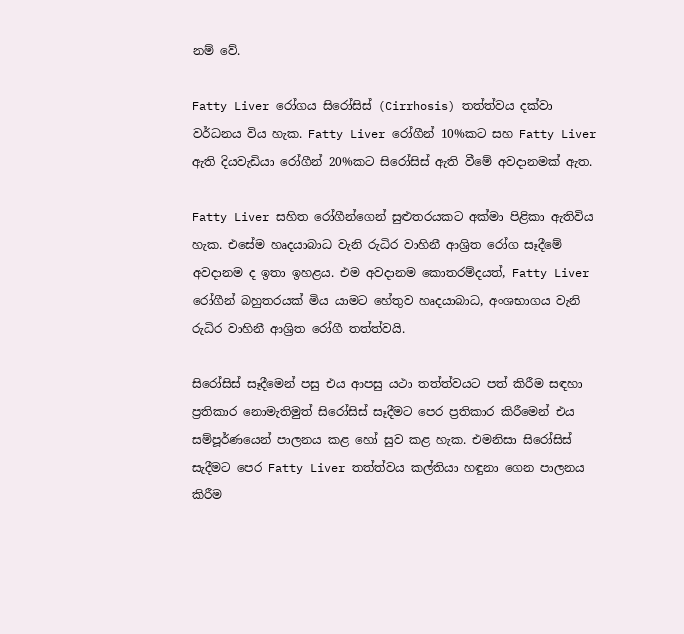නම් වේ.

Fatty Liver රෝගය සිරෝසිස් (Cirrhosis) තත්ත්වය දක්වා වර්ධනය විය හැක. Fatty Liver රෝගීන් 10%කට සහ Fatty Liver ඇති දියවැඩියා රෝගීන් 20%කට සිරෝසිස් ඇති වීමේ අවදානමක් ඇත.

Fatty Liver සහිත රෝගීන්ගෙන් සුළුතරයකට අක්මා පිළිකා ඇතිවිය හැක. එසේම හෘදයාබාධ වැනි රුධිර වාහිනී ආශ්‍රිත රෝග සෑදීමේ අවදානම ද ඉතා ඉහළය. එම අවදානම කොතරම්දයත්, Fatty Liver රෝගීන් බහුතරයක් මිය යාමට හේතුව හෘදයාබාධ, අංශභාගය වැනි රුධිර වාහිනී ආශ්‍රිත රෝගී තත්ත්වයි.

සිරෝසිස් සෑදීමෙන් පසු එය ආපසු යථා තත්ත්වයට පත් කිරීම සඳහා ප්‍රතිකාර නොමැතිමුත් සිරෝසිස් සෑදීමට පෙර ප්‍රතිකාර කිරීමෙන් එය සම්පූර්ණයෙන් පාලනය කළ හෝ සුව කළ හැක. එමනිසා සිරෝසිස් සැදීමට පෙර Fatty Liver තත්ත්වය කල්තියා හඳුනා ගෙන පාලනය කිරීම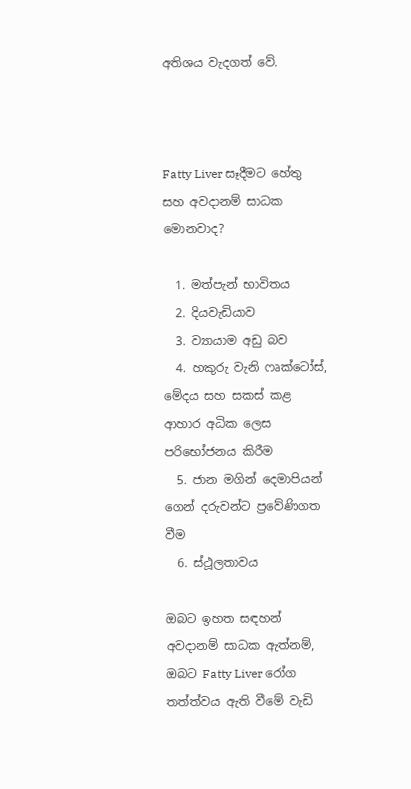අතිශය වැදගත් වේ.



Fatty Liver සෑදීමට හේතු සහ අවදානම් සාධක මොනවාද?

  1. මත්පැන් භාවිතය
  2. දියවැඩියාව
  3. ව්‍යායාම අඩු බව
  4. හකුරු වැනි ෆෘක්ටෝස්, මේදය සහ සකස් කළ ආහාර අධික ලෙස පරිභෝජනය කිරීම
  5. ජාන මගින් දෙමාපියන් ගෙන් දරුවන්ට ප්‍රවේණිගත වීම
  6. ස්ථූලතාවය

ඔබට ඉහත සඳහන් අවදානම් සාධක ඇත්නම්, ඔබට Fatty Liver රෝග තත්ත්වය ඇති වීමේ වැඩි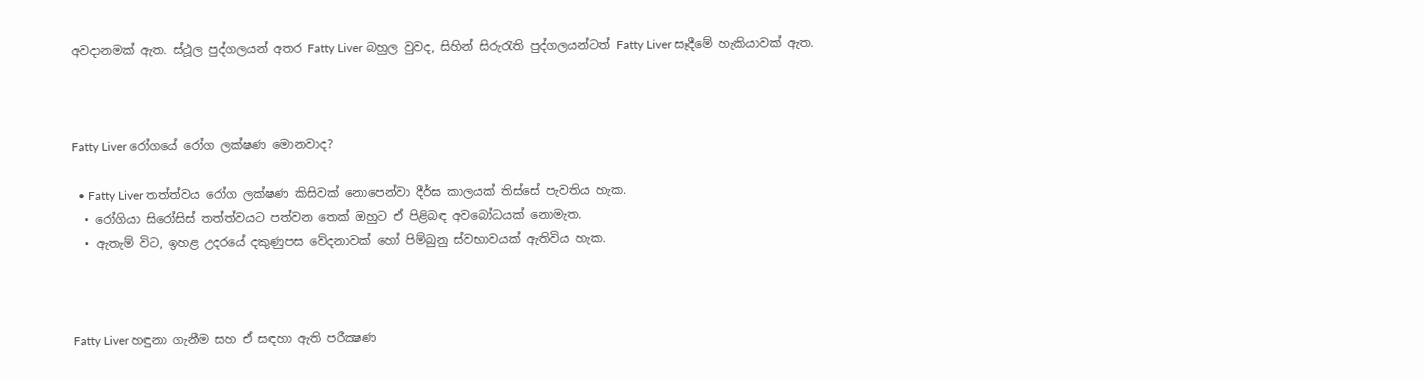අවදානමක් ඇත. ස්ථූල පුද්ගලයන් අතර Fatty Liver බහුල වුවද, සිහින් සිරුරැති පුද්ගලයන්ටත් Fatty Liver සෑදීමේ හැකියාවක් ඇත.



Fatty Liver රෝගයේ රෝග ලක්ෂණ මොනවාද?

  • Fatty Liver තත්ත්වය රෝග ලක්ෂණ කිසිවක් නොපෙන්වා දීර්ඝ කාලයක් තිස්සේ පැවතිය හැක.
  • රෝගියා සිරෝසිස් තත්ත්වයට පත්වන තෙක් ඔහුට ඒ පිළිබඳ අවබෝධයක් නොමැත.
  • ඇතැම් විට, ඉහළ උදරයේ දකුණුපස වේදනාවක් හෝ පිම්බුනු ස්වභාවයක් ඇතිවිය හැක.



Fatty Liver හඳුනා ගැනීම සහ ඒ සඳහා ඇති පරීක්‍ෂණ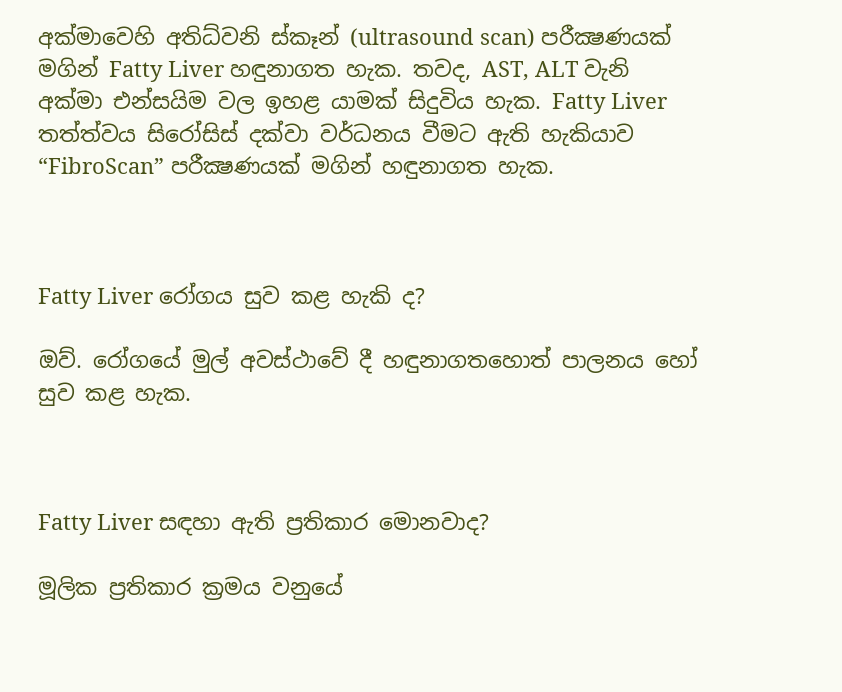අක්මාවෙහි අතිධ්වනි ස්කෑන් (ultrasound scan) පරීක්‍ෂණයක් මගින් Fatty Liver හඳුනාගත හැක. තවද, AST, ALT වැනි අක්මා එන්සයිම වල ඉහළ යාමක් සිදුවිය හැක. Fatty Liver තත්ත්වය සිරෝසිස් දක්වා වර්ධනය වීමට ඇති හැකියාව “FibroScan” පරීක්‍ෂණයක් මගින් හඳුනාගත හැක.



Fatty Liver රෝගය සුව කළ හැකි ද?

ඔව්. රෝගයේ මුල් අවස්ථාවේ දී හඳුනාගතහොත් පාලනය හෝ සුව කළ හැක.



Fatty Liver සඳහා ඇති ප්‍රතිකාර මොනවාද?

මූලික ප්‍රතිකාර ක්‍රමය වනුයේ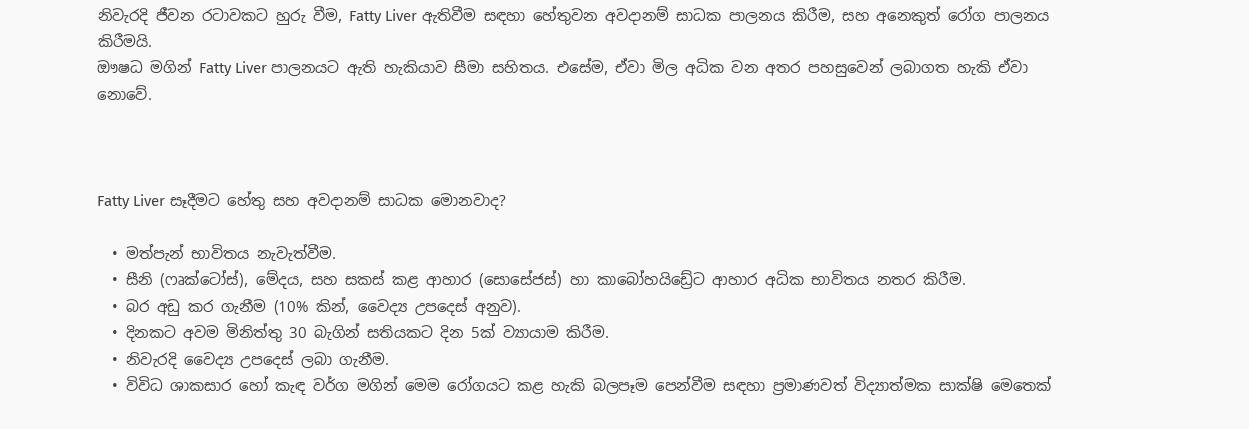නිවැරදි ජීවන රටාවකට හුරු වීම, Fatty Liver ඇතිවීම සඳහා හේතුවන අවදානම් සාධක පාලනය කිරීම, සහ අනෙකුත් රෝග පාලනය කිරීමයි.
ඖෂධ මගින් Fatty Liver පාලනයට ඇති හැකියාව සීමා සහිතය. එසේම, ඒවා මිල අධික වන අතර පහසුවෙන් ලබාගත හැකි ඒවා නොවේ.



Fatty Liver සෑදීමට හේතු සහ අවදානම් සාධක මොනවාද?

  • මත්පැන් භාවිතය නැවැත්වීම.
  • සීනි (ෆෘක්ටෝස්), මේදය, සහ සකස් කළ ආහාර (සොසේජස්) හා කාබෝහයිඩ්‍රේට ආහාර අධික භාවිතය නතර කිරීම.
  • බර අඩු කර ගැනීම (10% කින්, වෛද්‍ය උපදෙස් අනුව).
  • දිනකට අවම මිනිත්තු 30 බැගින් සතියකට දින 5ක් ව්‍යායාම කිරීම.
  • නිවැරදි වෛද්‍ය උපදෙස් ලබා ගැනීම.
  • විවිධ ශාකසාර හෝ කැඳ වර්ග මගින් මෙම රෝගයට කළ හැකි බලපෑම පෙන්වීම සඳහා ප්‍රමාණවත් විද්‍යාත්මක සාක්ෂි මෙතෙක්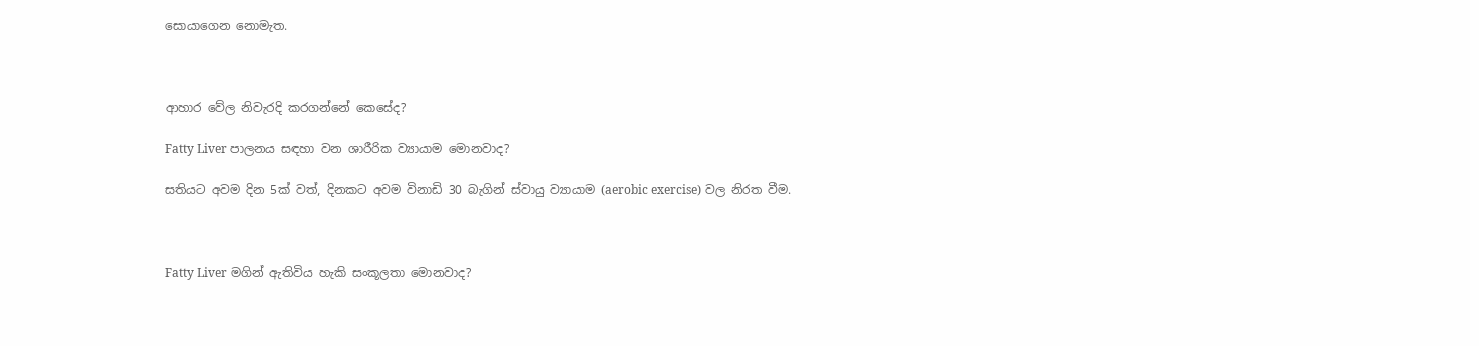සොයාගෙන නොමැත.



ආහාර වේල නිවැරදි කරගන්නේ කෙසේද?

Fatty Liver පාලනය සඳහා වන ශාරීරික ව්‍යායාම මොනවාද?

සතියට අවම දින 5ක් වත්, දිනකට අවම විනාඩි 30 බැගින් ස්වායු ව්‍යායාම (aerobic exercise) වල නිරත වීම.



Fatty Liver මගින් ඇතිවිය හැකි සංකූලතා මොනවාද?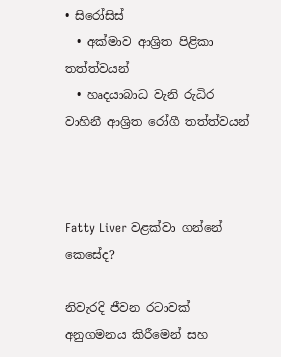• සිරෝසිස්
  • අක්මාව ආශ්‍රිත පිළිකා තත්ත්වයන්
  • හෘදයාබාධ වැනි රුධිර වාහිනී ආශ්‍රිත රෝගී තත්ත්වයන්



Fatty Liver වළක්වා ගන්නේ කෙසේද?

නිවැරදි ජීවන රටාවක් අනුගමනය කිරීමෙන් සහ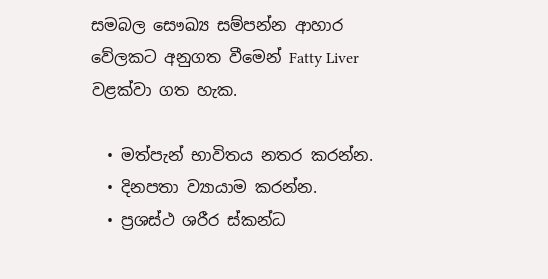සමබල සෞඛ්‍ය සම්පන්න ආහාර වේලකට අනුගත වීමෙන් Fatty Liver වළක්වා ගත හැක.

  • මත්පැන් භාවිතය නතර කරන්න.
  • දිනපතා ව්‍යායාම කරන්න.
  • ප්‍රශස්ථ ශරීර ස්කන්ධ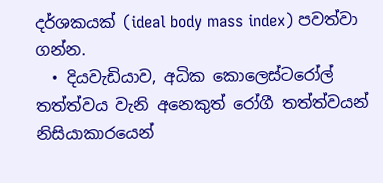දර්ශකයක් (ideal body mass index) පවත්වා ගන්න.
  • දියවැඩියාව, අධික කොලෙස්ටරෝල් තත්ත්වය වැනි අනෙකුත් රෝගී තත්ත්වයන් නිසියාකාරයෙන්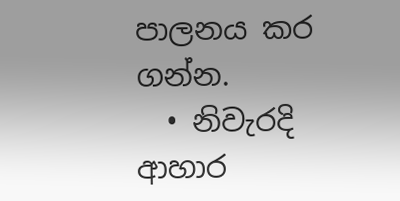පාලනය කර ගන්න.
  • නිවැරදි ආහාර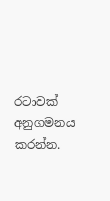රටාවක් අනුගමනය කරන්න.